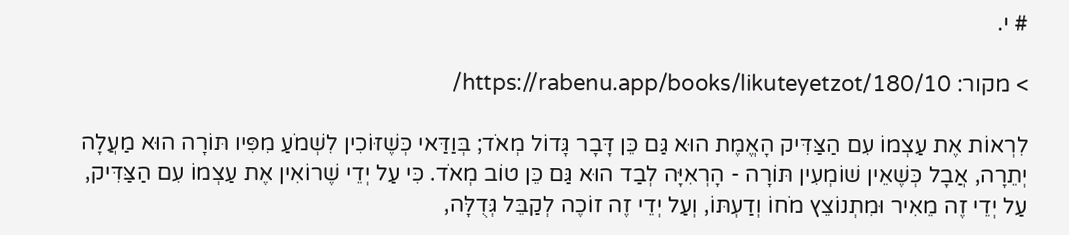# י.

> מקור: https://rabenu.app/books/likuteyetzot/180/10/

לִרְאוֹת אֶת עַצְמוֹ עִם הַצַּדִּיק הָאֱמֶת הוּא גַּם כֵּן דָּבָר גָּדוֹל מְאֹד; בְּוַדַּאי כְּשֶׁזּוֹכִין לִשְׁמֹעַ מִפִּיו תּוֹרָה הוּא מַעֲלָה יְתֵרָה, אֲבָל כְּשֶׁאֵין שׁוֹמְעִין תּוֹרָה - הָרְאִיָּה לְבַד הוּא גַּם כֵּן טוֹב מְאֹד. כִּי עַל יְדֵי שֶׁרוֹאִין אֶת עַצְמוֹ עִם הַצַּדִּיק, עַל יְדֵי זֶה מֵאִיר וּמִתְנוֹצֵץ מֹחוֹ וְדַעְתּוֹ, וְעַל יְדֵי זֶה זוֹכֶה לְקַבֵּל גְּדֻלָּה,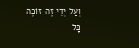וְעַל יְדֵי זֶה זוֹכֶה כָּל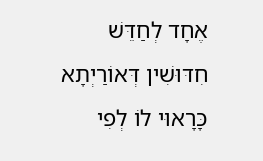אֶחָד לְחַדֵּשׁ חִדּוּשִׁין דְּאוֹרַיְתָא כָּרָאוּי לוֹ לְפִי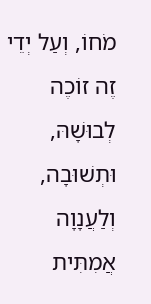מֹחוֹ, וְעַל יְדֵי זֶה זוֹכֶה לְבוּשָׁהּ, וּתְשׁוּבָה, וְלַעֲנָוָה אֲמִתִּית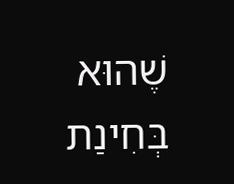שֶׁהוּא בְּחִינַת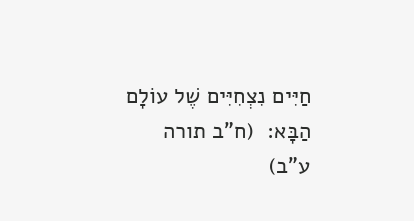חַיִּים נִצְחִיִּים שֶׁל עוֹלָם הַבָּא:  (ח”ב תורה ע”ב)